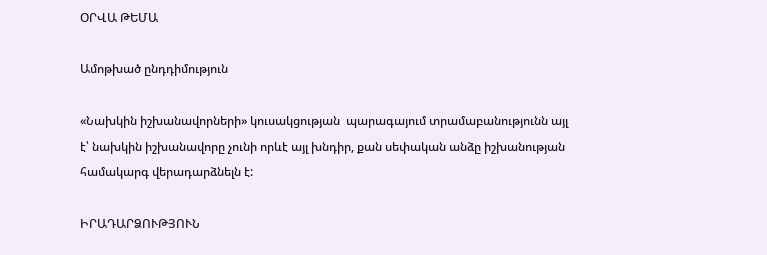ՕՐՎԱ ԹԵՄԱ

Ամոթխած ընդդիմություն

«Նախկին իշխանավորների» կուսակցության  պարագայում տրամաբանությունն այլ է՝ նախկին իշխանավորը չունի որևէ այլ խնդիր, քան սեփական անձը իշխանության համակարգ վերադարձնելն է:

ԻՐԱԴԱՐՁՈՒԹՅՈՒՆ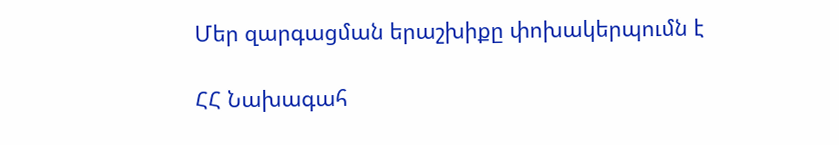Մեր զարգացման երաշխիքը փոխակերպումն է

ՀՀ Նախագահ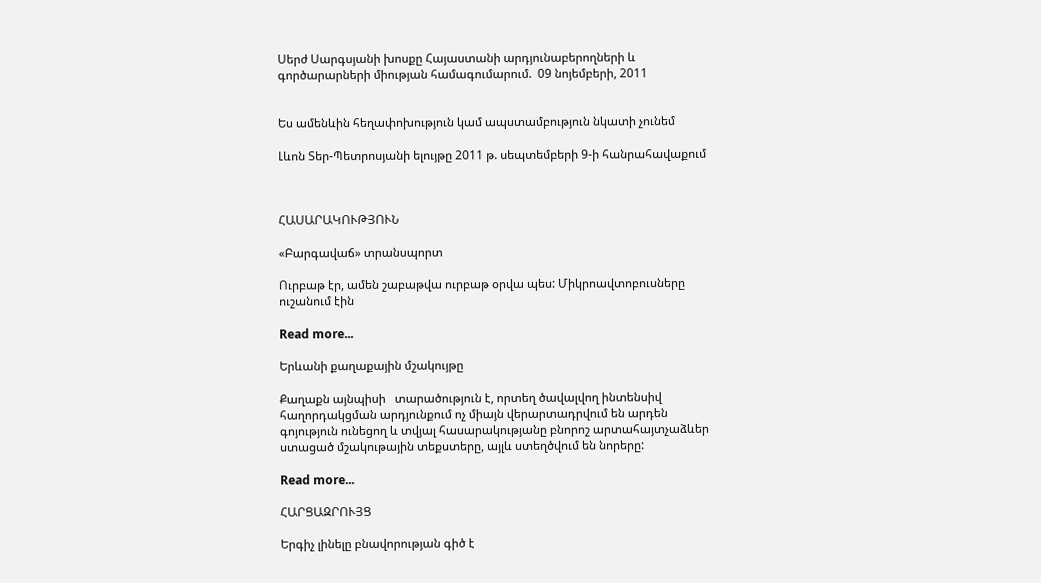Սերժ Սարգսյանի խոսքը Հայաստանի արդյունաբերողների և գործարարների միության համագումարում.  09 նոյեմբերի, 2011


Ես ամենևին հեղափոխություն կամ ապստամբություն նկատի չունեմ

Լևոն Տեր-Պետրոսյանի ելույթը 2011 թ. սեպտեմբերի 9-ի հանրահավաքում



ՀԱՍԱՐԱԿՈՒԹՅՈՒՆ

«Բարգավաճ» տրանսպորտ

Ուրբաթ էր, ամեն շաբաթվա ուրբաթ օրվա պես: Միկրոավտոբուսները ուշանում էին

Read more...

Երևանի քաղաքային մշակույթը

Քաղաքն այնպիսի   տարածություն է, որտեղ ծավալվող ինտենսիվ հաղորդակցման արդյունքում ոչ միայն վերարտադրվում են արդեն գոյություն ունեցող և տվյալ հասարակությանը բնորոշ արտահայտչաձևեր ստացած մշակութային տեքստերը, այլև ստեղծվում են նորերը:

Read more...

ՀԱՐՑԱԶՐՈՒՅՑ

Երգիչ լինելը բնավորության գիծ է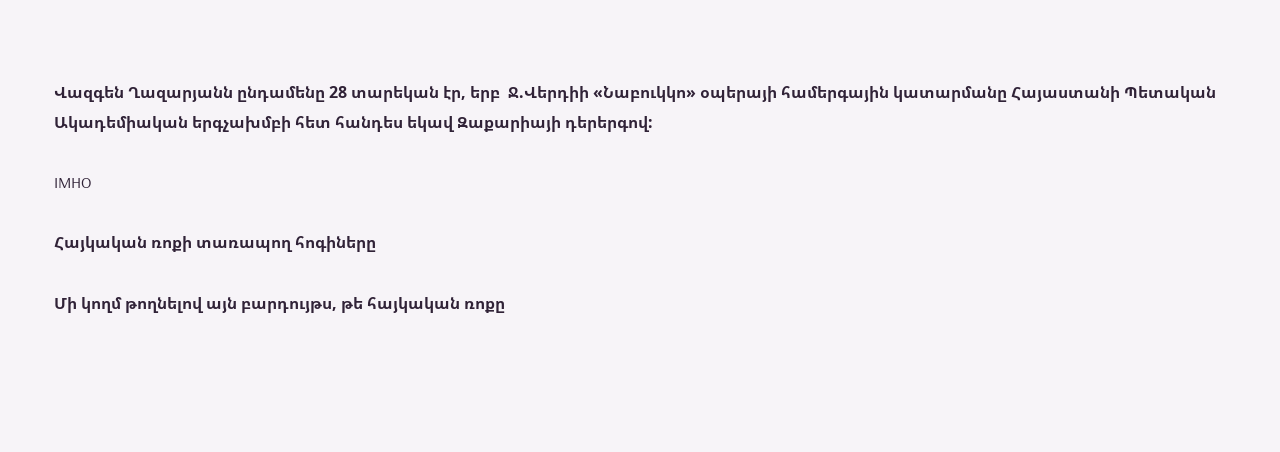Վազգեն Ղազարյանն ընդամենը 28 տարեկան էր, երբ  Ջ.Վերդիի «Նաբուկկո» օպերայի համերգային կատարմանը Հայաստանի Պետական Ակադեմիական երգչախմբի հետ հանդես եկավ Զաքարիայի դերերգով:

IMHO

Հայկական ռոքի տառապող հոգիները

Մի կողմ թողնելով այն բարդույթս, թե հայկական ռոքը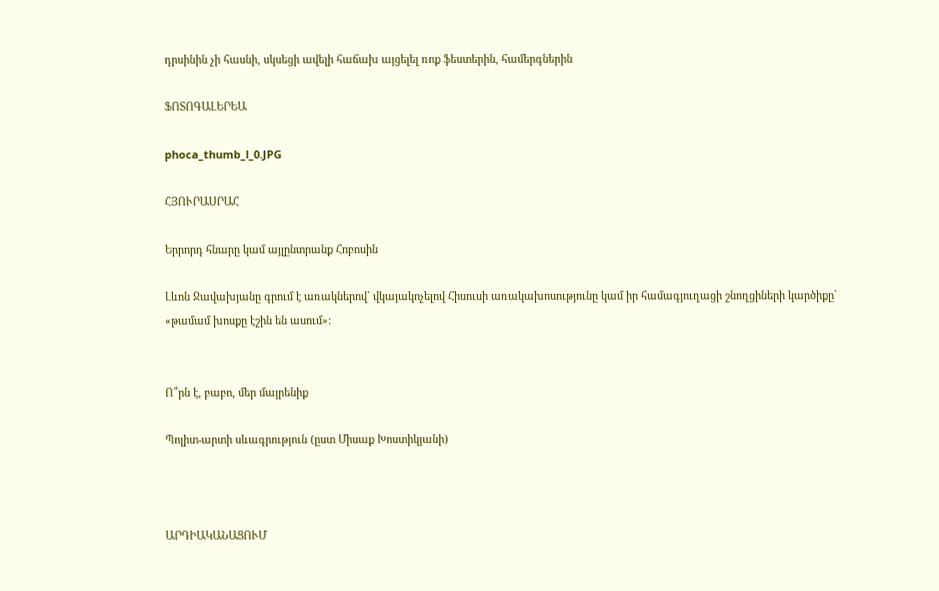դրսինին չի հասնի, սկսեցի ավելի հաճախ այցելել ռոք ֆեստերին, համերգներին

ՖՈՏՈԳԱԼԵՐԵԱ

phoca_thumb_l_0.JPG

ՀՅՈՒՐԱՍՐԱՀ

Երրորդ հնարը կամ այլընտրանք Հոբոսին

Լևոն Ջավախյանը գրում է առակներով` վկայակոչելով Հիսուսի առակախոսությունը կամ իր համագյուղացի շնողցիների կարծիքը` «թամամ խոսքը էշին են ասում»:


Ո՞րն է, բաբո, մեր մայրենիք

Պոլիտ-արտի սևագրություն (ըստ Միսաք Խոստիկյանի)



ԱՐԴԻԱԿԱՆԱՑՈՒՄ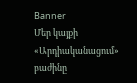Banner
Մեր կայքի «Արդիականացում» բաժինը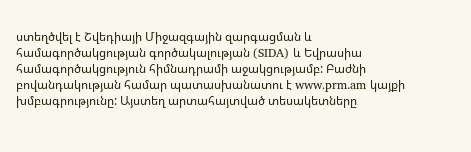ստեղծվել է Շվեդիայի Միջազգային զարգացման և համագործակցության գործակալության (SIDA) և Եվրասիա համագործակցություն հիմնադրամի աջակցությամբ: Բաժնի բովանդակության համար պատասխանատու է www.prm.am կայքի խմբագրությունը: Այստեղ արտահայտված տեսակետները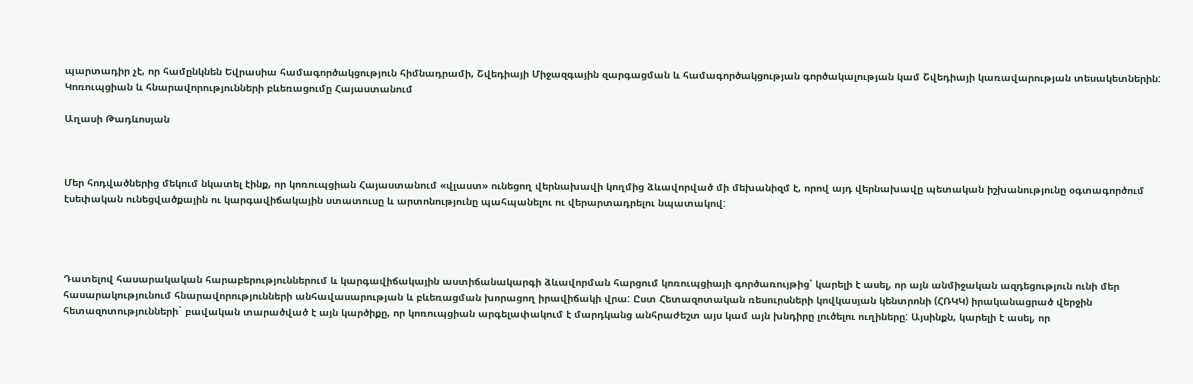պարտադիր չէ, որ համընկնեն Եվրասիա համագործակցություն հիմնադրամի, Շվեդիայի Միջազգային զարգացման և համագործակցության գործակալության կամ Շվեդիայի կառավարության տեսակետներին:
Կոռուպցիան և հնարավորությունների բևեռացումը Հայաստանում

Աղասի Թադևոսյան



Մեր հոդվածներից մեկում նկատել էինք, որ կոռուպցիան Հայաստանում «վլաստ» ունեցող վերնախավի կողմից ձևավորված մի մեխանիզմ է, որով այդ վերնախավը պետական իշխանությունը օգտագործում էսեփական ունեցվածքային ու կարգավիճակային ստատուսը և արտոնությունը պահպանելու ու վերարտադրելու նպատակով:




Դատելով հասարակական հարաբերություններում և կարգավիճակային աստիճանակարգի ձևավորման հարցում կոռուպցիայի գործառույթից՝ կարելի է ասել, որ այն անմիջական ազդեցություն ունի մեր հասարակությունում հնարավորությունների անհավասարության և բևեռացման խորացող իրավիճակի վրա: Ըստ Հետազոտական ռեսուրսների կովկասյան կենտրոնի (ՀՌԿԿ) իրականացրած վերջին հետազոտությունների` բավական տարածված է այն կարծիքը, որ կոռուպցիան արգելափակում է մարդկանց անհրաժեշտ այս կամ այն խնդիրը լուծելու ուղիները: Այսինքն, կարելի է ասել, որ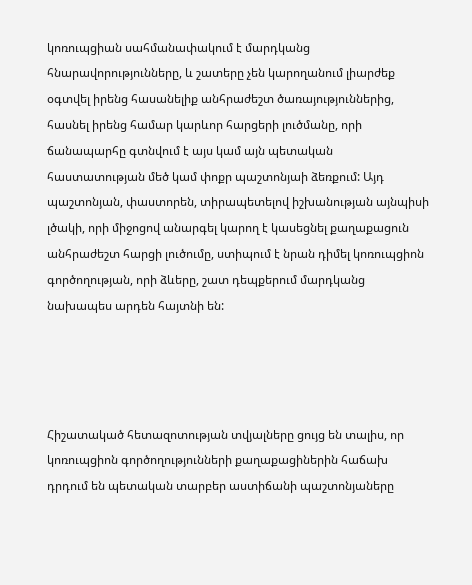կոռուպցիան սահմանափակում է մարդկանց հնարավորությունները, և շատերը չեն կարողանում լիարժեք օգտվել իրենց հասանելիք անհրաժեշտ ծառայություններից, հասնել իրենց համար կարևոր հարցերի լուծմանը, որի ճանապարհը գտնվում է այս կամ այն պետական հաստատության մեծ կամ փոքր պաշտոնյաի ձեռքում: Այդ պաշտոնյան, փաստորեն, տիրապետելով իշխանության այնպիսի լծակի, որի միջոցով անարգել կարող է կասեցնել քաղաքացուն անհրաժեշտ հարցի լուծումը, ստիպում է նրան դիմել կոռուպցիոն գործողության, որի ձևերը, շատ դեպքերում մարդկանց նախապես արդեն հայտնի են:




Հիշատակած հետազոտության տվյալները ցույց են տալիս, որ կոռուպցիոն գործողությունների քաղաքացիներին հաճախ դրդում են պետական տարբեր աստիճանի պաշտոնյաները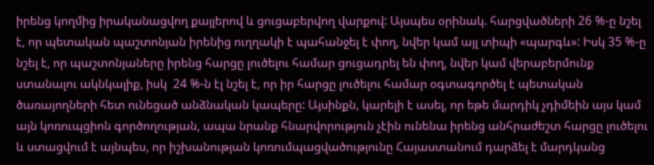իրենց կողմից իրականացվող քայլերով և ցուցաբերվող վարքով: Այսպես օրինակ. հարցվածների 26 %-ը նշել է, որ պետական պաշտոնյան իրենից ուղղակի է պահանջել է փող, նվեր կամ այլ տիպի «պարգև»: Իսկ 35 %-ը նշել է, որ պաշտոնյաները իրենց հարցը լուծելու համար ցուցադրել են փող, նվեր կամ վերաբերմունք ստանալու ակնկալիք, իսկ  24 %-ն էլ նշել է, որ իր հարցը լուծելու համար օգտագործել է պետական ծառայողների հետ ունեցած անձնական կապերը: Այսինքն, կարելի է ասել, որ եթե մարդիկ չդիմեին այս կամ այն կոռուպցիոն գործողության, ապա նրանք հնարվորություն չէին ունենա իրենց անհրաժեշտ հարցը լուծելու և ստացվում է այնպես, որ իշխանության կոռումպացվածությունը Հայաստանում դարձել է մարդկանց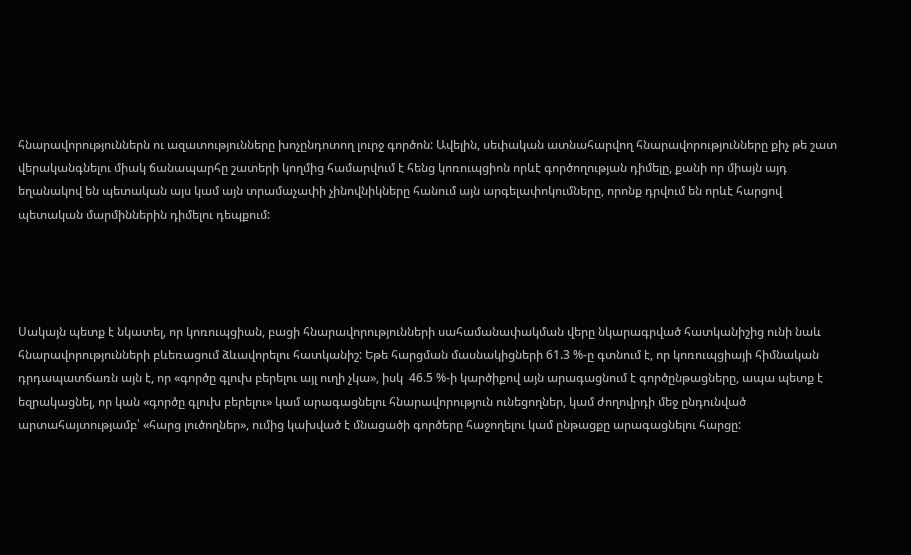հնարավորություններն ու ազատությունները խոչընդոտող լուրջ գործոն: Ավելին, սեփական ատնահարվող հնարավորությունները քիչ թե շատ վերականգնելու միակ ճանապարհը շատերի կողմից համարվում է հենց կոռուպցիոն որևէ գործողության դիմելը, քանի որ միայն այդ եղանակով են պետական այս կամ այն տրամաչափի չինովնիկները հանում այն արգելափոկումները, որոնք դրվում են որևէ հարցով պետական մարմիններին դիմելու դեպքում:




Սակայն պետք է նկատել, որ կոռուպցիան, բացի հնարավորությունների սահամանափակման վերը նկարագրված հատկանիշից ունի նաև հնարավորությունների բևեռացում ձևավորելու հատկանիշ: Եթե հարցման մասնակիցների 61.3 %-ը գտնում է, որ կոռուպցիայի հիմնական դրդապատճառն այն է, որ «գործը գլուխ բերելու այլ ուղի չկա», իսկ  46.5 %-ի կարծիքով այն արագացնում է գործընթացները, ապա պետք է եզրակացնել, որ կան «գործը գլուխ բերելու» կամ արագացնելու հնարավորություն ունեցողներ, կամ ժողովրդի մեջ ընդունված արտահայտությամբ՝ «հարց լուծողներ», ումից կախված է մնացածի գործերը հաջողելու կամ ընթացքը արագացնելու հարցը: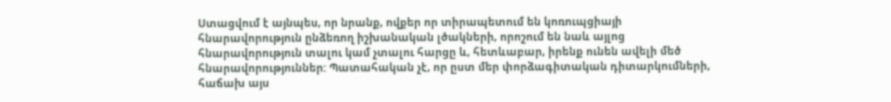Ստացվում է այնպես, որ նրանք, ովքեր որ տիրապետում են կոռուպցիայի հնարավորություն ընձեռող իշխանական լծակների, որոշում են նաև այլոց հնարավորություն տալու կամ չտալու հարցը և, հետևաբար, իրենք ունեն ավելի մեծ հնարավորություններ: Պատահական չէ, որ ըստ մեր փորձագիտական դիտարկումների, հաճախ այս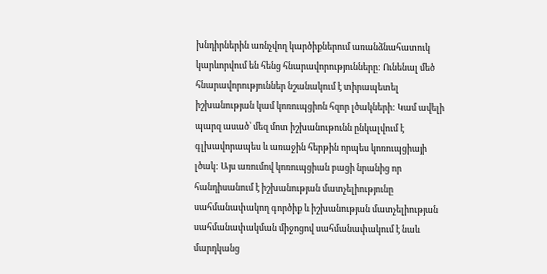խնդիրներին առնչվող կարծիքներում առանձնահատուկ կարևորվում են հենց հնարավորությունները: Ունենալ մեծ հնարավորություններ նշանակում է տիրապետել իշխանության կամ կոռուպցիոն հզոր լծակների: Կամ ավելի պարզ ասած՝ մեզ մոտ իշխանութունն ընկալվում է գլխավորապես և առաջին հերթին որպես կոռուպցիայի լծակ: Այս առումով կոռուպցիան բացի նրանից որ հանդիսանում է իշխանության մատչելիությունը սահմանափակող գործիք և իշխանության մատչելիության սահմանափակման միջոցով սահմանափակում է նաև մարդկանց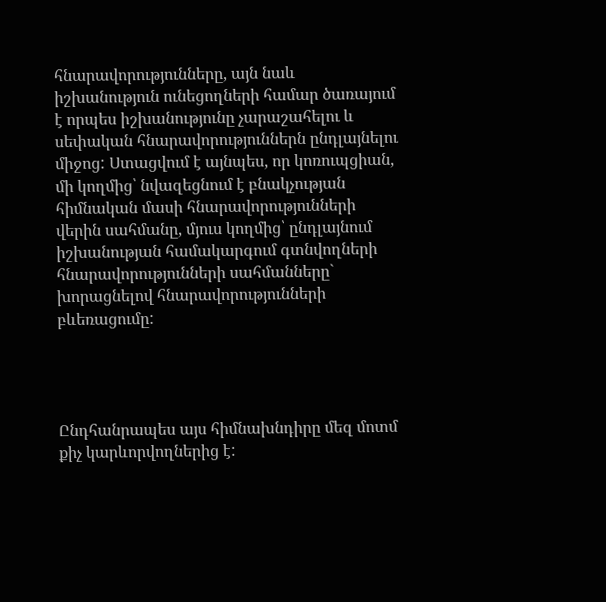հնարավորությունները, այն նաև իշխանություն ունեցողների համար ծառայում է որպես իշխանությունը չարաշահելու և սեփական հնարավորություններն ընդլայնելու միջոց: Ստացվում է այնպես, որ կոռուպցիան, մի կողմից՝ նվազեցնում է բնակչության հիմնական մասի հնարավորությունների վերին սահմանը, մյուս կողմից՝ ընդլայնում իշխանության համակարգում գտնվողների հնարավորությունների սահմանները` խորացնելով հնարավորությունների բևեռացումը:




Ընդհանրապես այս հիմնախնդիրը մեզ մոտմ քիչ կարևորվողներից է: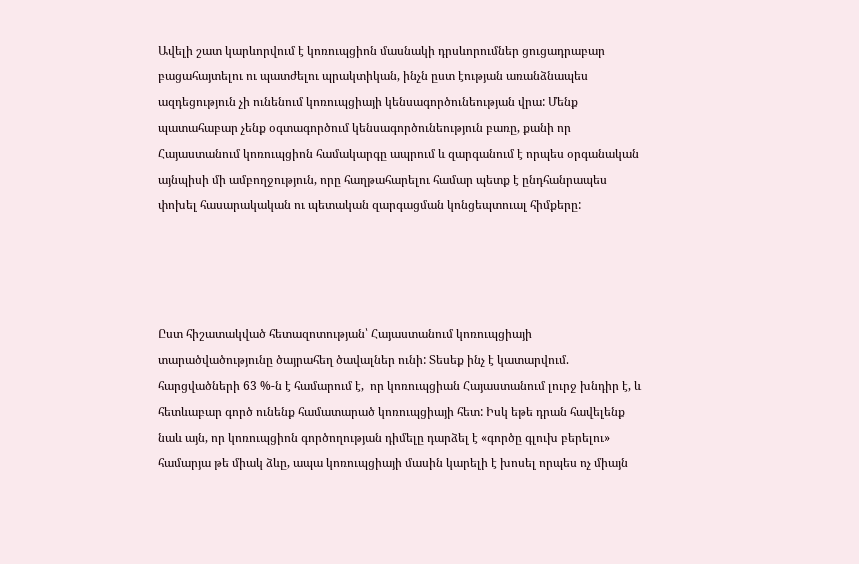Ավելի շատ կարևորվում է կոռուպցիոն մասնակի դրսևորումներ ցուցադրաբար բացահայտելու ու պատժելու պրակտիկան, ինչն ըստ էության առանձնապես ազդեցություն չի ունենում կոռուպցիայի կենսագործունեության վրա: Մենք պատահաբար չենք օգտագործում կենսագործունեություն բառը, քանի որ Հայաստանում կոռուպցիոն համակարգը ապրում և զարգանում է որպես օրգանական այնպիսի մի ամբողջություն, որը հաղթահարելու համար պետք է ընդհանրապես փոխել հասարակական ու պետական զարգացման կոնցեպտուալ հիմքերը:




Ըստ հիշատակված հետազոտության՝ Հայաստանում կոռուպցիայի տարածվածությունը ծայրահեղ ծավալներ ունի: Տեսեք ինչ է կատարվում.  հարցվածների 63 %-ն է համարում է,  որ կոռուպցիան Հայաստանում լուրջ խնդիր է, և հետևաբար գործ ունենք համատարած կոռուպցիայի հետ: Իսկ եթե դրան հավելենք նաև այն, որ կոռուպցիոն գործողության դիմելը դարձել է «գործը գլուխ բերելու» համարյա թե միակ ձևը, ապա կոռուպցիայի մասին կարելի է խոսել որպես ոչ միայն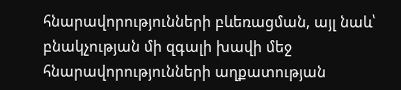հնարավորությունների բևեռացման, այլ նաև՝ բնակչության մի զգալի խավի մեջ հնարավորությունների աղքատության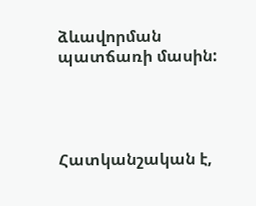ձևավորման պատճառի մասին:




Հատկանշական է,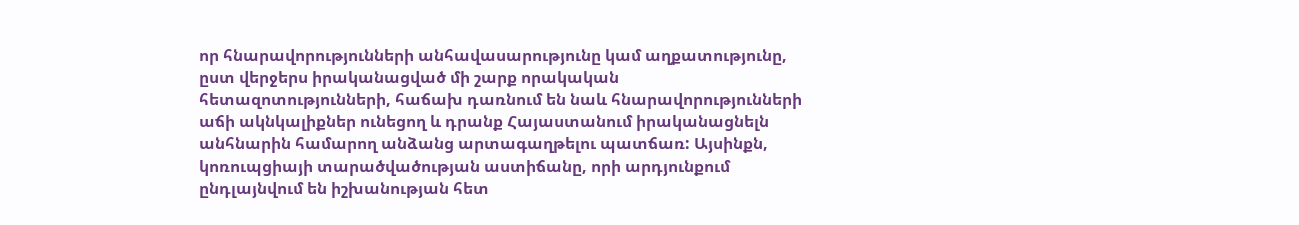որ հնարավորությունների անհավասարությունը կամ աղքատությունը, ըստ վերջերս իրականացված մի շարք որակական հետազոտությունների, հաճախ դառնում են նաև հնարավորությունների աճի ակնկալիքներ ունեցող և դրանք Հայաստանում իրականացնելն անհնարին համարող անձանց արտագաղթելու պատճառ: Այսինքն, կոռուպցիայի տարածվածության աստիճանը, որի արդյունքում ընդլայնվում են իշխանության հետ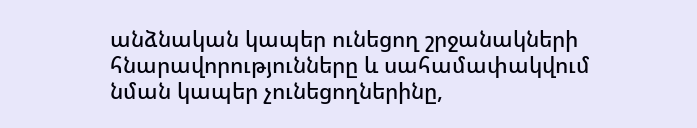անձնական կապեր ունեցող շրջանակների հնարավորությունները և սահամափակվում նման կապեր չունեցողներինը,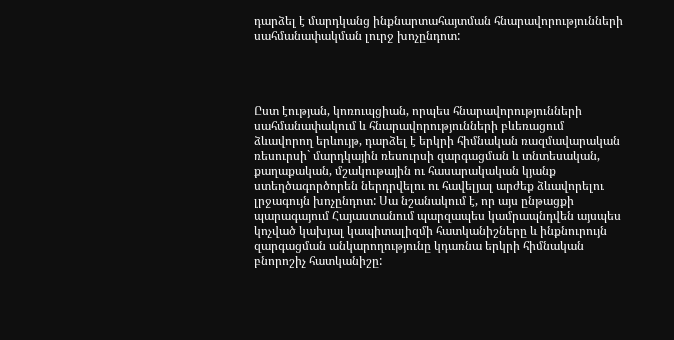դարձել է մարդկանց ինքնարտահայտման հնարավորությունների սահմանափակման լուրջ խոչընդոտ:




Ըստ էության, կոռուպցիան, որպես հնարավորությունների սահմանափակում և հնարավորությունների բևեռացում ձևավորող երևույթ, դարձել է երկրի հիմնական ռազմավարական ռեսուրսի` մարդկային ռեսուրսի զարգացման և տնտեսական, քաղաքական, մշակութային ու հասարակական կյանք ստեղծագործորեն ներդրվելու ու հավելյալ արժեք ձևավորելու լրջագույն խոչընդոտ: Սա նշանակում է, որ այս ընթացքի պարագայում Հայաստանում պարզապես կամրապնդվեն այսպես կոչված կախյալ կապիտալիզմի հատկանիշները և ինքնուրույն զարգացման անկարողությունը կդառնա երկրի հիմնական  բնորոշիչ հատկանիշը: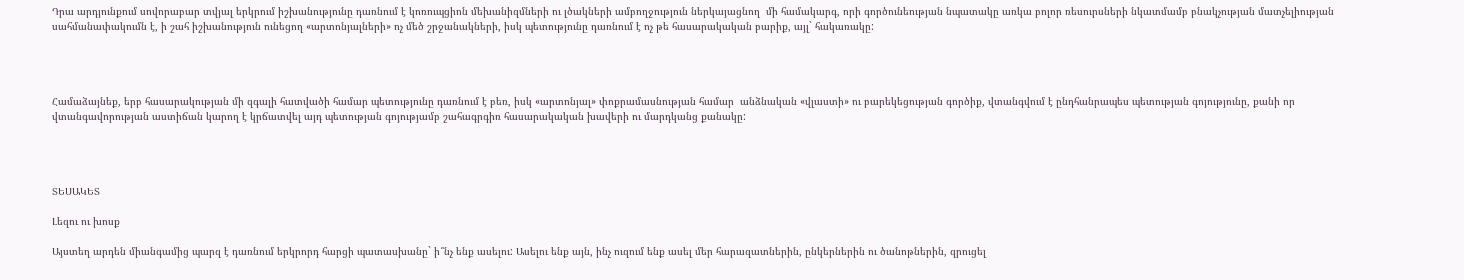Դրա արդյունքում սովորաբար տվյալ երկրում իշխանությունը դառնում է կոռուպցիոն մեխանիզմների ու լծակների ամբողջություն ներկայացնող  մի համակարգ, որի գործունեության նպատակը առկա բոլոր ռեսուրսների նկատմամբ բնակչության մատչելիության սահմանափակումն է, ի շահ իշխանություն ունեցող «արտոնյալների» ոչ մեծ շրջանակների, իսկ պետությունը դառնում է ոչ թե հասարակական բարիք, այլ` հակառակը:




Համաձայնեք, երբ հասարակության մի զգալի հատվածի համար պետությունը դառնում է բեռ, իսկ «արտոնյալ» փոքրամասնության համար  անձնական «վլաստի» ու բարեկեցության գործիք, վտանգվում է ընդհանրապես պետության գոյությունը, քանի որ վտանգավորության աստիճան կարող է կրճատվել այդ պետության գոյությամբ շահագրգիռ հասարակական խավերի ու մարդկանց քանակը:




ՏԵՍԱԿԵՏ

Լեզու ու խոսք

Այստեղ արդեն միանգամից պարզ է դառնում երկրորդ հարցի պատասխանը` ի՞նչ ենք ասելու: Ասելու ենք այն, ինչ ուզում ենք ասել մեր հարազատներին, ընկերներին ու ծանոթներին, զրուցել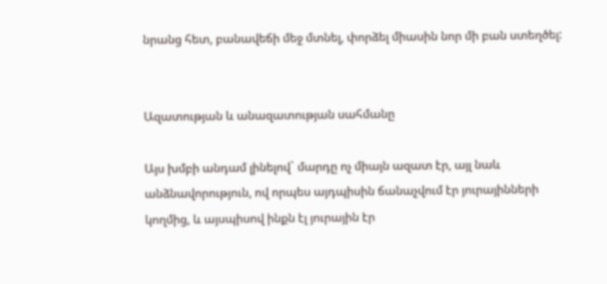նրանց հետ, բանավեճի մեջ մտնել, փորձել միասին նոր մի բան ստեղծել:


Ազատության և անազատության սահմանը

Այս խմբի անդամ լինելով` մարդը ոչ միայն ազատ էր, այլ նաև անձնավորություն, ով որպես այդպիսին ճանաչվում էր յուրայինների կողմից, և այսպիսով ինքն էլ յուրային էր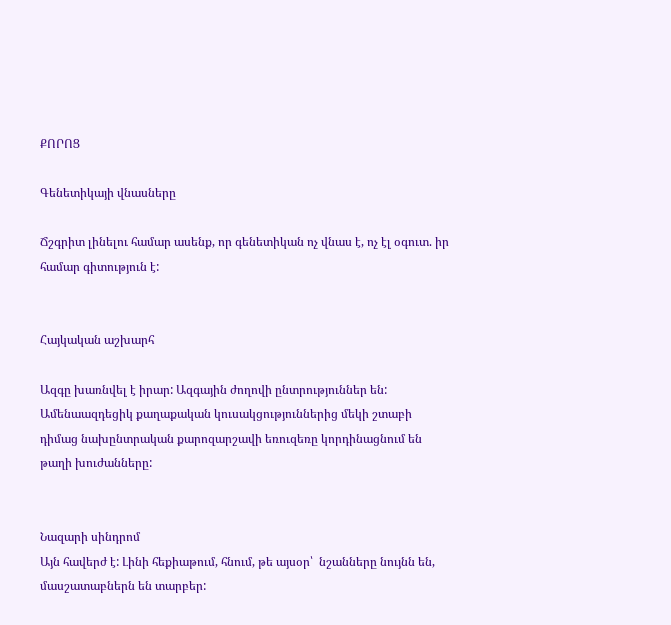ՔՈՐՈՑ

Գենետիկայի վնասները

Ճշգրիտ լինելու համար ասենք, որ գենետիկան ոչ վնաս է, ոչ էլ օգուտ. իր համար գիտություն է:


Հայկական աշխարհ

Ազգը խառնվել է իրար: Ազգային ժողովի ընտրություններ են: Ամենաազդեցիկ քաղաքական կուսակցություններից մեկի շտաբի դիմաց նախընտրական քարոզարշավի եռուզեռը կորդինացնում են թաղի խուժանները:


Նազարի սինդրոմ
Այն հավերժ է: Լինի հեքիաթում, հնում, թե այսօր՝  նշանները նույնն են, մասշատաբներն են տարբեր: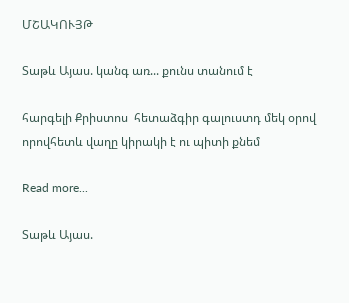ՄՇԱԿՈՒՅԹ

Տաթև Այաս. կանգ առ... քունս տանում է

հարգելի Քրիստոս  հետաձգիր գալուստդ մեկ օրով  որովհետև վաղը կիրակի է ու պիտի քնեմ

Read more...

Տաթև Այաս.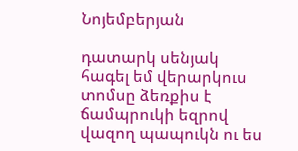Նոյեմբերյան

դատարկ սենյակ  հագել եմ վերարկուս  տոմսը ձեռքիս է ճամպրուկի եզրով վազող պապուկն ու ես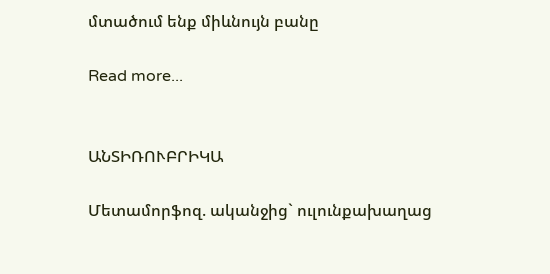մտածում ենք միևնույն բանը

Read more...


ԱՆՏԻՌՈՒԲՐԻԿԱ

Մետամորֆոզ. ականջից` ուլունքախաղաց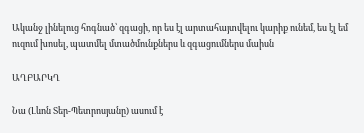Ականջ լինելուց հոգնած՝ զգացի, որ ես էլ արտահայտվելու կարիք ունեմ, ես էլ եմ ուզում խոսել, պատմել մտածմունքներս և զգացումներս մաիսն

ԱՂԲԱՐԿՂ

Նա (Լևոն Տեր-Պետրոսյանը) ասում է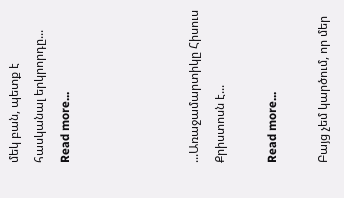մեկ բան, պետք է հասկանալ երկրորդը...
Read more...




...Առաջամարտիկը Հիսուս Քրիստոսն է...

Read more...

Բայց չեմ կարծում, որ մեր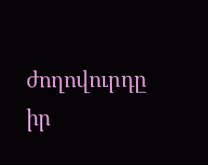ժողովուրդը իր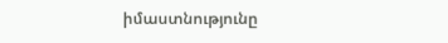իմաստնությունը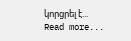կորցրել է...
Read more...